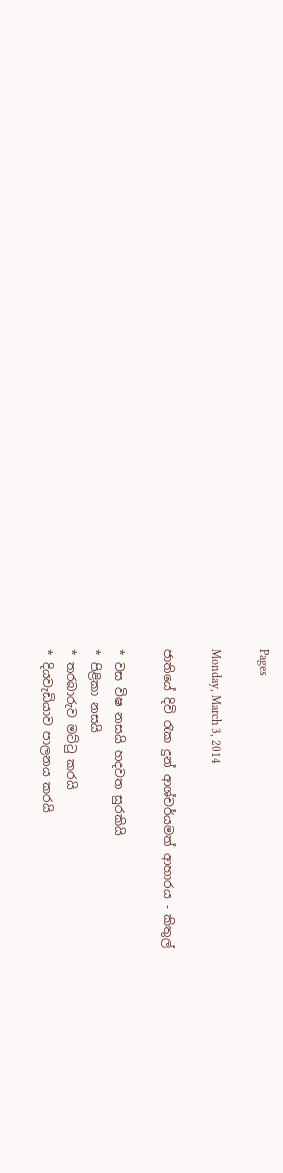Pages

Monday, March 3, 2014

ජාතියේ දිවි රැක දුන් ආශ්චර්යමත් ආහාරය - කිතුල්

* වස විෂ නසයි හදවත සුරකියි
* පිළිකා නසයි
* තරබාරුව මට්‌ටු කරයි
* දියවැඩියාව පාලනය කරයි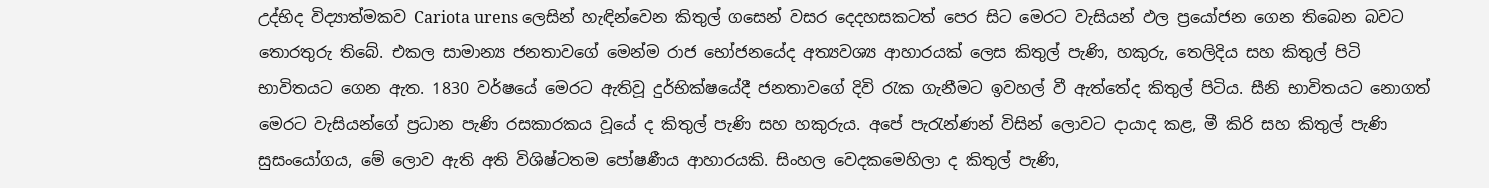උද්භිද විද්‍යාත්මකව Cariota urens ලෙසින් හැඳින්වෙන කිතුල් ගසෙන් වසර දෙදහසකටත් පෙර සිට මෙරට වැසියන් ඵල ප්‍රයෝජන ගෙන තිබෙන බවට තොරතුරු තිබේ. එකල සාමාන්‍ය ජනතාවගේ මෙන්ම රාජ භෝජනයේද අත්‍යවශ්‍ය ආහාරයක්‌ ලෙස කිතුල් පැණි, හකුරු, තෙලිදිය සහ කිතුල් පිටි භාවිතයට ගෙන ඇත. 1830 වර්ෂයේ මෙරට ඇතිවූ දුර්භික්‌ෂයේදී ජනතාවගේ දිවි රැක ගැනීමට ඉවහල් වී ඇත්තේද කිතුල් පිටිය. සීනි භාවිතයට නොගත් මෙරට වැසියන්ගේ ප්‍රධාන පැණි රසකාරකය වූයේ ද කිතුල් පැණි සහ හකුරුය. අපේ පැරැන්ණන් විසින් ලොවට දායාද කළ, මී කිරි සහ කිතුල් පැණි සුසංයෝගය, මේ ලොව ඇති අති විශිෂ්ටතම පෝෂණීය ආහාරයකි. සිංහල වෙදකමෙහිලා ද කිතුල් පැණි,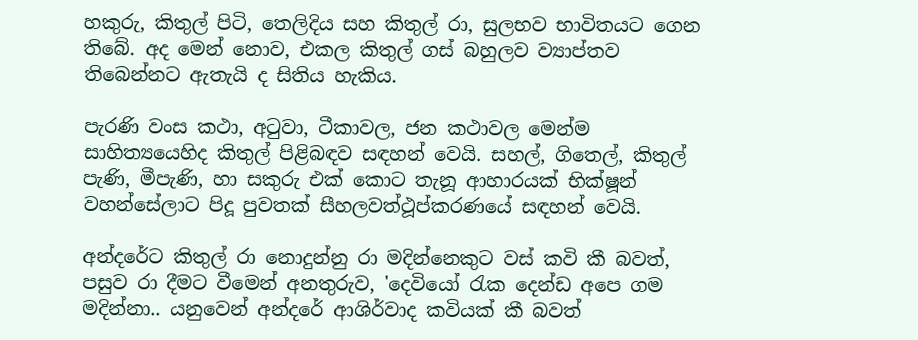හකුරු, කිතුල් පිටි, තෙලිදිය සහ කිතුල් රා, සුලභව භාවිතයට ගෙන තිබේ. අද මෙන් නොව, එකල කිතුල් ගස්‌ බහුලව ව්‍යාප්තව තිබෙන්නට ඇතැයි ද සිතිය හැකිය.

පැරණි වංස කථා, අටුවා, ටීකාවල, ජන කථාවල මෙන්ම සාහිත්‍යයෙහිද කිතුල් පිළිබඳව සඳහන් වෙයි. සහල්, ගිතෙල්, කිතුල් පැණි, මීපැණි, හා සකුරු එක්‌ කොට තැනූ ආහාරයක්‌ භික්‌ෂූන් වහන්සේලාට පිදූ පුවතක්‌ සීහලවත්ථූප්කරණයේ සඳහන් වෙයි.

අන්දරේට කිතුල් රා නොදුන්නු රා මදින්නෙකුට වස්‌ කවි කී බවත්, පසුව රා දීමට වීමෙන් අනතුරුව, 'දෙවියෝ රැක දෙන්ඩ අපෙ ගම මදින්නා.. යනුවෙන් අන්දරේ ආශිර්වාද කවියක්‌ කී බවත්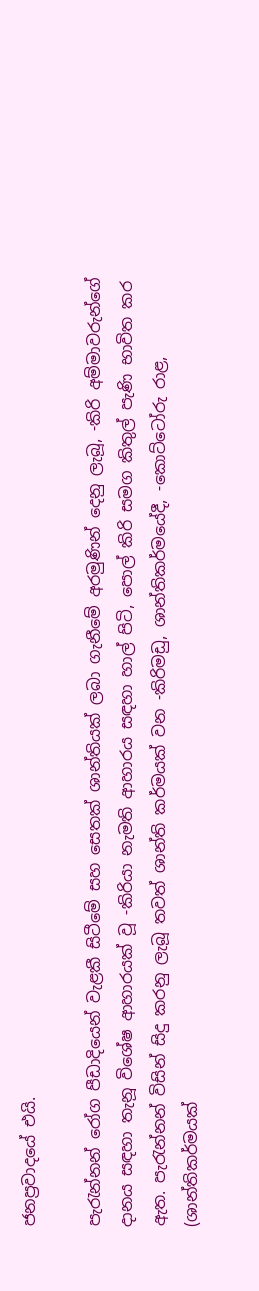ජනප්‍රවාදයේ එයි.

පැරැන්නන් රෝග පීඩාදියෙන් වැළකී සිටීමේ සහ සෙතක්‌ ශාන්තියක්‌ ලබා ගැනීමේ අරමුණින් දෙනු ලැබූ, -කිරි අම්මාවරුන්ගේ දානය සඳහා තැනූ විශේෂ ආහාරයක්‌ වූ -කිරියා නැමති ආහාරය සඳහා හාල් පිටි, පොල් කිරි සමග කිතුල් පැණි භාවිත කර ඇත. පැරැන්නන් විසින් සිදු කරනු ලැබූ තවත් ශාන්ති කර්මයක්‌ වන -කිරිමඩු, ශාන්තිකර්මයේදී, -කොට්‌ටෝරු රාළ, (ශාන්තිකර්මයක්‌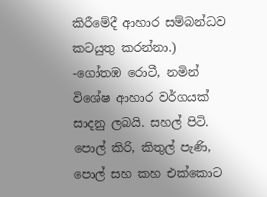කිරීමේදී ආහාර සම්බන්ධව කටයුතු කරන්නා.) -ගෝතඹ රොටී, නමින් විශේෂ ආහාර වර්ගයක්‌ සාදනු ලබයි. සහල් පිටි. පොල් කිරි, කිතුල් පැණි, පොල් සහ කහ එක්‌කොට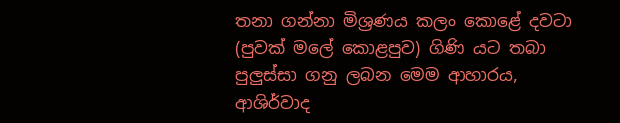තනා ගන්නා මිශ්‍රණය කලං කොළේ දවටා (පුවක්‌ මලේ කොළපුව) ගිණි යට තබා පුලුස්‌සා ගනු ලබන මෙම ආහාරය, ආශිර්වාද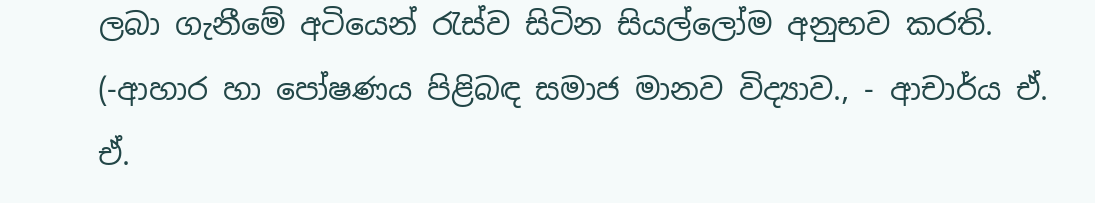ලබා ගැනීමේ අටියෙන් රැස්‌ව සිටින සියල්ලෝම අනුභව කරති. (-ආහාර හා පෝෂණය පිළිබඳ සමාජ මානව විද්‍යාව., - ආචාර්ය ඒ. ඒ.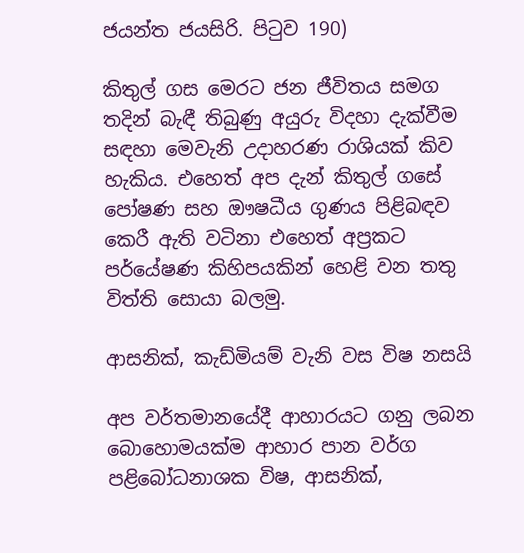ජයන්ත ජයසිරි. පිටුව 190)

කිතුල් ගස මෙරට ජන ජීවිතය සමග තදින් බැඳී තිබුණු අයුරු විදහා දැක්‌වීම සඳහා මෙවැනි උදාහරණ රාශියක්‌ කිව හැකිය. එහෙත් අප දැන් කිතුල් ගසේ පෝෂණ සහ ඖෂධීය ගුණය පිළිබඳව කෙරී ඇති වටිනා එහෙත් අප්‍රකට පර්යේෂණ කිහිපයකින් හෙළි වන තතු විත්ති සොයා බලමු.

ආසනික්‌, කැඩ්මියම් වැනි වස විෂ නසයි

අප වර්තමානයේදී ආහාරයට ගනු ලබන බොහොමයක්‌ම ආහාර පාන වර්ග පළිබෝධනාශක විෂ, ආසනික්‌,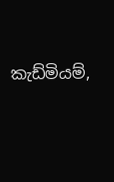කැඩ්මියම්,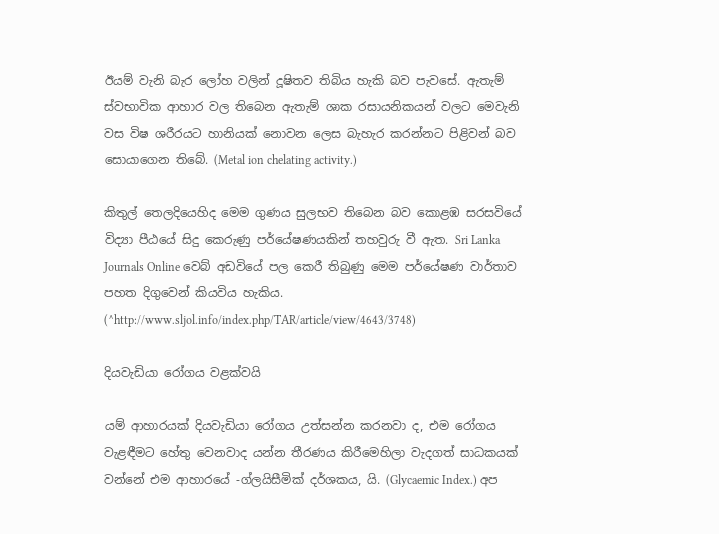ඊයම් වැනි බැර ලෝහ වලින් දූෂිතව තිබිය හැකි බව පැවසේ. ඇතැම් ස්‌වභාවික ආහාර වල තිබෙන ඇතැම් ශාක රසායනිකයන් වලට මෙවැනි වස විෂ ශරීරයට හානියක්‌ නොවන ලෙස බැහැර කරන්නට පිළිවන් බව සොයාගෙන තිබේ. (Metal ion chelating activity.)

කිතුල් තෙලදියෙහිද මෙම ගුණය සුලභව තිබෙන බව කොළඹ සරසවියේ විද්‍යා පීඨයේ සිදු කෙරුණු පර්යේෂණයකින් තහවුරු වී ඇත. Sri Lanka Journals Online වෙබ් අඩවියේ පල කෙරී තිබුණු මෙම පර්යේෂණ වාර්තාව පහත දිගුවෙන් කියවිය හැකිය. (^http://www.sljol.info/index.php/TAR/article/view/4643/3748)

දියවැඩියා රෝගය වළක්‌වයි

යම් ආහාරයක්‌ දියවැඩියා රෝගය උත්සන්න කරනවා ද, එම රෝගය වැළඳීමට හේතු වෙනවාද යන්න තීරණය කිරීමෙහිලා වැදගත් සාධකයක්‌ වන්නේ එම ආහාරයේ -ග්ලයිසීමික්‌ දර්ශකය, යි. (Glycaemic Index.) අප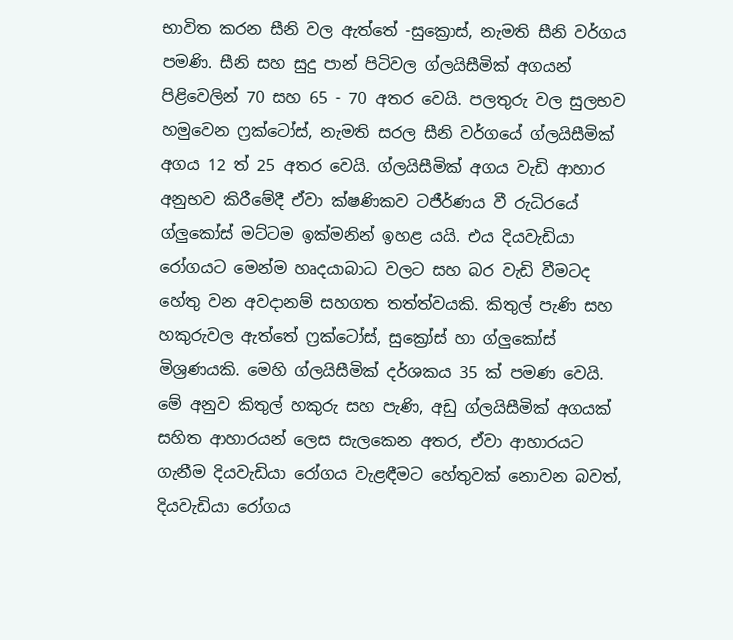භාවිත කරන සීනි වල ඇත්තේ -සුක්‍රොස්‌, නැමති සීනි වර්ගය පමණි. සීනි සහ සුදු පාන් පිටිවල ග්ලයිසීමික්‌ අගයන් පිළිවෙලින් 70 සහ 65 - 70 අතර වෙයි. පලතුරු වල සුලභව හමුවෙන ෆ්‍රක්‌ටෝස්‌, නැමති සරල සීනි වර්ගයේ ග්ලයිසීමික්‌ අගය 12 ත් 25 අතර වෙයි. ග්ලයිසීමික්‌ අගය වැඩි ආහාර අනුභව කිරීමේදී ඒවා ක්‌ෂණිකව ටජීර්ණය වී රුධිරයේ ග්ලුකෝස්‌ මට්‌ටම ඉක්‌මනින් ඉහළ යයි. එය දියවැඩියා රෝගයට මෙන්ම හෘදයාබාධ වලට සහ බර වැඩි වීමටද හේතු වන අවදානම් සහගත තත්ත්වයකි. කිතුල් පැණි සහ හකුරුවල ඇත්තේ ෆ්‍රක්‌ටෝස්‌, සුක්‍රෝස්‌ හා ග්ලුකෝස්‌ මිශ්‍රණයකි. මෙහි ග්ලයිසීමික්‌ දර්ශකය 35 ක්‌ පමණ වෙයි. මේ අනුව කිතුල් හකුරු සහ පැණි, අඩු ග්ලයිසීමික්‌ අගයක්‌ සහිත ආහාරයන් ලෙස සැලකෙන අතර, ඒවා ආහාරයට ගැනීම දියවැඩියා රෝගය වැළඳීමට හේතුවක්‌ නොවන බවත්, දියවැඩියා රෝගය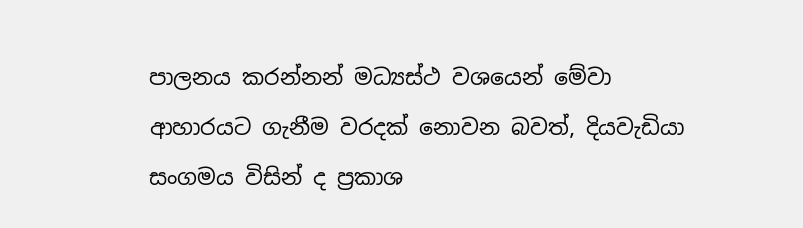පාලනය කරන්නන් මධ්‍යස්‌ථ වශයෙන් මේවා ආහාරයට ගැනීම වරදක්‌ නොවන බවත්, දියවැඩියා සංගමය විසින් ද ප්‍රකාශ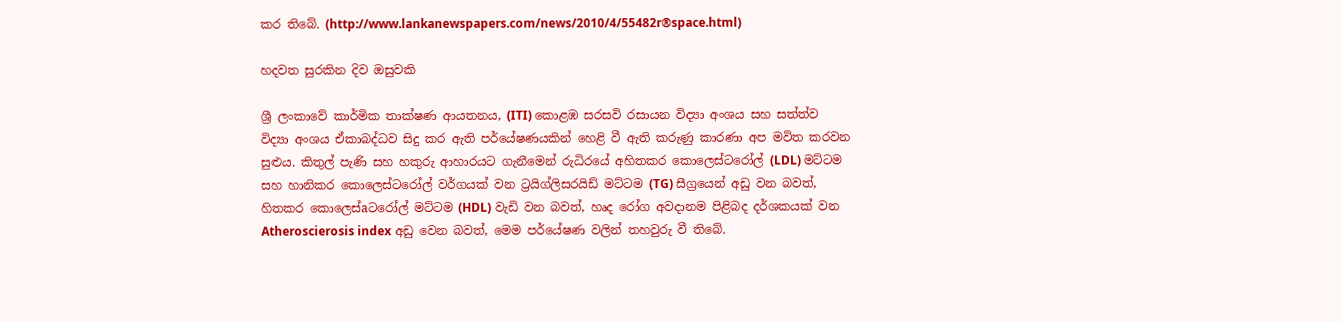කර තිබේ. (http://www.lankanewspapers.com/news/2010/4/55482r®space.html)

හදවත සුරකින දිව ඔසුවකි

ශ්‍රී ලංකාවේ කාර්මික තාක්‌ෂණ ආයතනය, (ITI) කොළඹ සරසවි රසායන විද්‍යා අංශය සහ සත්ත්ව විද්‍යා අංශය ඒකාබද්ධව සිදු කර ඇති පර්යේෂණයකින් හෙළි වී ඇති කරුණු කාරණා අප මවිත කරවන සුළුය. කිතුල් පැණි සහ හකුරු ආහාරයට ගැනීමෙන් රුධිරයේ අහිතකර කොලෙස්‌ටරෝල් (LDL) මට්‌ටම සහ හානිකර කොලෙස්‌ටරෝල් වර්ගයක්‌ වන ට්‍රයිග්ලිසරයිඩ් මට්‌ටම (TG) සීග්‍රයෙන් අඩු වන බවත්, හිතකර කොලෙස්‌aටරෝල් මට්‌ටම (HDL) වැඩි වන බවත්, හෘද රෝග අවදානම පිළිබද දර්ශකයක්‌ වන Atheroscierosis index අඩු වෙන බවත්, මෙම පර්යේෂණ වලින් තහවුරු වී තිබේ.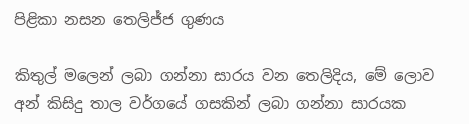පිළිකා නසන තෙලිජ්ජ ගුණය

කිතුල් මලෙන් ලබා ගන්නා සාරය වන තෙලිදිය, මේ ලොව අන් කිසිදු තාල වර්ගයේ ගසකින් ලබා ගන්නා සාරයක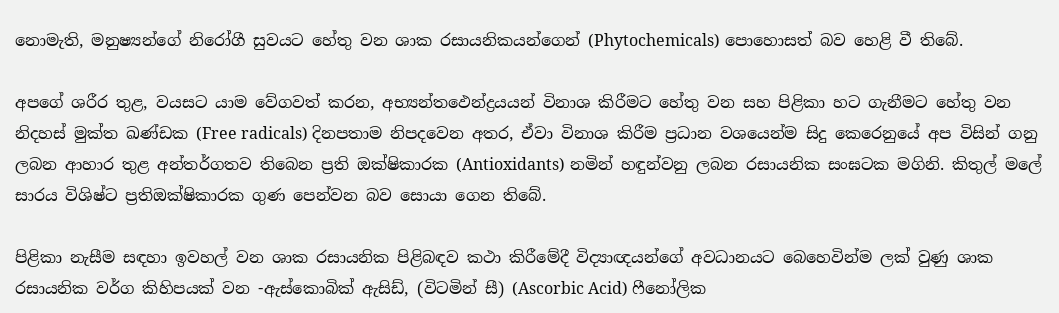නොමැති, මනුෂ්‍යන්ගේ නිරෝගී සුවයට හේතු වන ශාක රසායනිකයන්ගෙන් (Phytochemicals) පොහොසත් බව හෙළි වී තිබේ.

අපගේ ශරීර තුළ, වයසට යාම වේගවත් කරන, අභ්‍යන්තඵෙන්ද්‍රයයන් විනාශ කිරීමට හේතු වන සහ පිළිකා හට ගැනීමට හේතු වන නිදහස්‌ මුක්‌ත ඛණ්‌ඩක (Free radicals) දිනපතාම නිපදවෙන අතර, ඒවා විනාශ කිරීම ප්‍රධාන වශයෙන්ම සිදු කෙරෙනුයේ අප විසින් ගනු ලබන ආහාර තුළ අන්තර්ගතව තිබෙන ප්‍රති ඔක්‌ෂිකාරක (Antioxidants) නමින් හඳුන්වනු ලබන රසායනික සංඝටක මගිනි. කිතුල් මලේ සාරය විශිෂ්ට ප්‍රතිඔක්‌ෂිකාරක ගුණ පෙන්වන බව සොයා ගෙන තිබේ.

පිළිකා නැසීම සඳහා ඉවහල් වන ශාක රසායනික පිළිබඳව කථා කිරීමේදී විද්‍යාඥයන්ගේ අවධානයට බෙහෙවින්ම ලක්‌ වුණු ශාක රසායනික වර්ග කිහිපයක්‌ වන -ඇස්‌කොබික්‌ ඇසිඩ්, (විටමින් සී) (Ascorbic Acid) ෆීනෝලික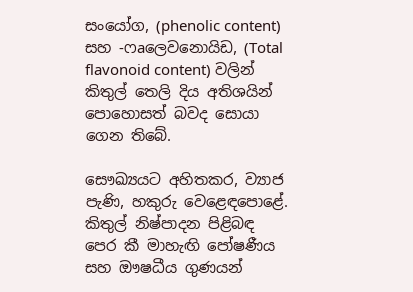සංයෝග, (phenolic content) සහ -ෆaලෙවනොයිඩ, (Total flavonoid content) වලින් කිතුල් තෙලි දිය අතිශයින් පොහොසත් බවද සොයා ගෙන තිබේ.

සෞඛ්‍යයට අහිතකර, ව්‍යාජ පැණි, හකුරු වෙළෙඳපොළේ. කිතුල් නිෂ්පාදන පිළිබඳ පෙර කී මාහැඟි පෝෂණීය සහ ඖෂධීය ගුණයන්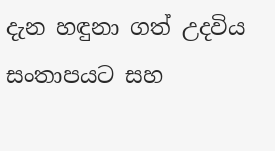දැන හඳුනා ගත් උදවිය සංතාපයට සහ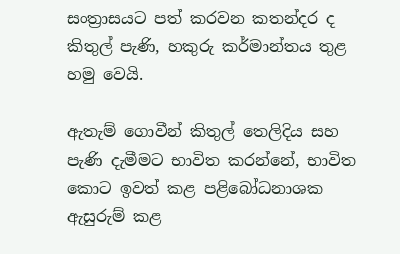සංත්‍රාසයට පත් කරවන කතන්දර ද කිතුල් පැණි, හකුරු කර්මාන්තය තුළ හමු වෙයි.

ඇතැම් ගොවීන් කිතුල් තෙලිදිය සහ පැණි දැමීමට භාවිත කරන්නේ, භාවිත කොට ඉවත් කළ පළිබෝධනාශක ඇසුරුම් කළ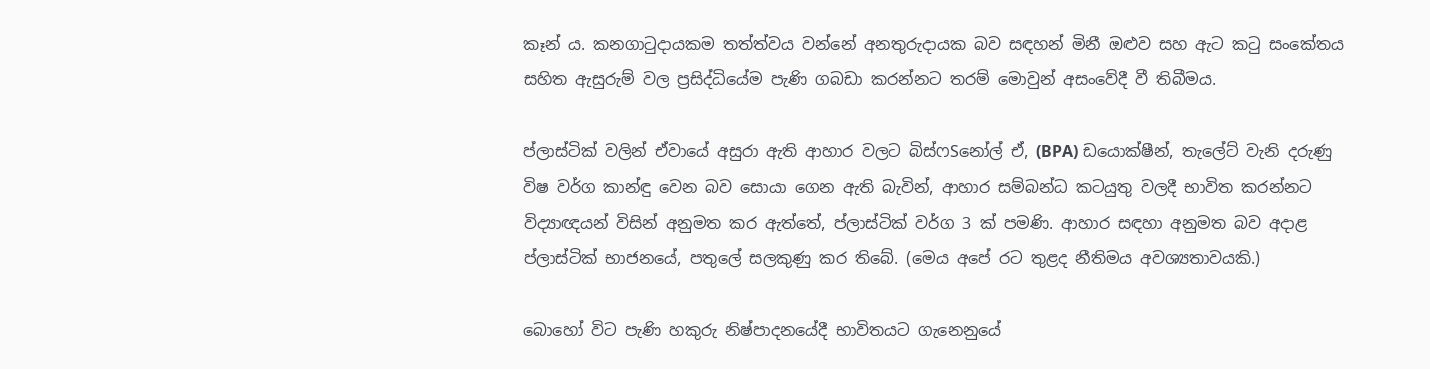කෑන් ය. කනගාටුදායකම තත්ත්වය වන්නේ අනතුරුදායක බව සඳහන් මිනී ඔළුව සහ ඇට කටු සංකේතය සහිත ඇසුරුම් වල ප්‍රසිද්ධියේම පැණි ගබඩා කරන්නට තරම් මොවුන් අසංවේදී වී තිබීමය.

ප්ලාස්‌ටික්‌ වලින් ඒවායේ අසුරා ඇති ආහාර වලට බිස්‌ෆSනෝල් ඒ, (BPA) ඩයොක්‌ෂීන්, තැලේට්‌ වැනි දරුණු විෂ වර්ග කාන්ඳු වෙන බව සොයා ගෙන ඇති බැවින්, ආහාර සම්බන්ධ කටයුතු වලදී භාවිත කරන්නට විද්‍යාඥයන් විසින් අනුමත කර ඇත්තේ, ප්ලාස්‌ටික්‌ වර්ග 3 ක්‌ පමණි. ආහාර සඳහා අනුමත බව අදාළ ප්ලාස්‌ටික්‌ භාජනයේ, පතුලේ සලකුණු කර තිබේ. (මෙය අපේ රට තුළද නීතිමය අවශ්‍යතාවයකි.)

බොහෝ විට පැණි හකුරු නිෂ්පාදනයේදී භාවිතයට ගැනෙනුයේ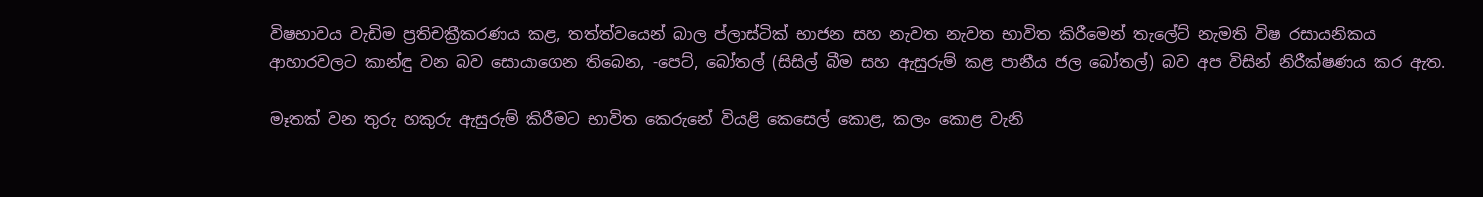විෂභාවය වැඩිම ප්‍රතිචක්‍රීකරණය කළ, තත්ත්වයෙන් බාල ප්ලාස්‌ටික්‌ භාජන සහ නැවත නැවත භාවිත කිරීමෙන් තැලේට්‌ නැමති විෂ රසායනිකය ආහාරවලට කාන්ඳු වන බව සොයාගෙන තිබෙන, -පෙට්‌, බෝතල් (සිසිල් බීම සහ ඇසුරුම් කළ පානීය ජල බෝතල්) බව අප විසින් නිරීක්‌ෂණය කර ඇත.

මෑතක්‌ වන තුරු හකුරු ඇසුරුම් කිරීමට භාවිත කෙරුනේ වියළි කෙසෙල් කොළ, කලං කොළ වැනි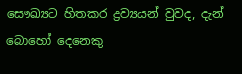සෞඛ්‍යට හිතකර ද්‍රව්‍යයන් වුවද, දැන් බොහෝ දෙනෙකු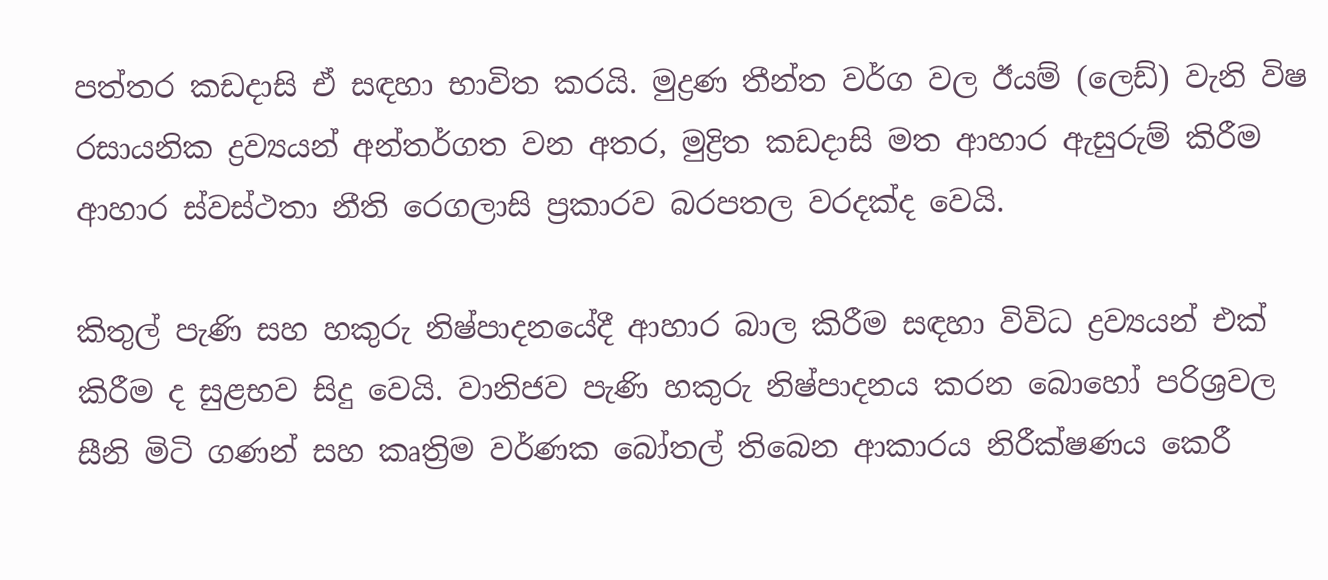පත්තර කඩදාසි ඒ සඳහා භාවිත කරයි. මුද්‍රණ තීන්ත වර්ග වල ඊයම් (ලෙඩ්) වැනි විෂ රසායනික ද්‍රව්‍යයන් අන්තර්ගත වන අතර, මුද්‍රිත කඩදාසි මත ආහාර ඇසුරුම් කිරීම ආහාර ස්‌වස්‌ථතා නීති රෙගලාසි ප්‍රකාරව බරපතල වරදක්‌ද වෙයි.

කිතුල් පැණි සහ හකුරු නිෂ්පාදනයේදී ආහාර බාල කිරීම සඳහා විවිධ ද්‍රව්‍යයන් එක්‌ කිරීම ද සුළභව සිදු වෙයි. වානිජව පැණි හකුරු නිෂ්පාදනය කරන බොහෝ පරිශ්‍රවල සීනි මිටි ගණන් සහ කෘත්‍රිම වර්ණක බෝතල් තිබෙන ආකාරය නිරීක්‌ෂණය කෙරී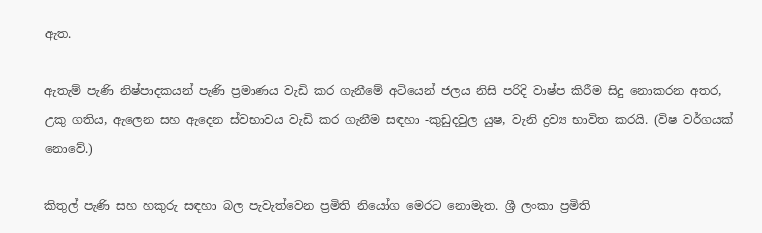ඇත.

ඇතැම් පැණි නිෂ්පාදකයන් පැණි ප්‍රමාණය වැඩි කර ගැනීමේ අටියෙන් ජලය නිසි පරිදි වාෂ්ප කිරීම සිදු නොකරන අතර, උකු ගතිය, ඇලෙන සහ ඇදෙන ස්‌වභාවය වැඩි කර ගැනීම සඳහා -කුඩුදවුල යුෂ, වැනි ද්‍රව්‍ය භාවිත කරයි. (විෂ වර්ගයක්‌ නොවේ.)

කිතුල් පැණි සහ හකුරු සඳහා බල පැවැත්වෙන ප්‍රමිති නියෝග මෙරට නොමැත. ශ්‍රී ලංකා ප්‍රමිති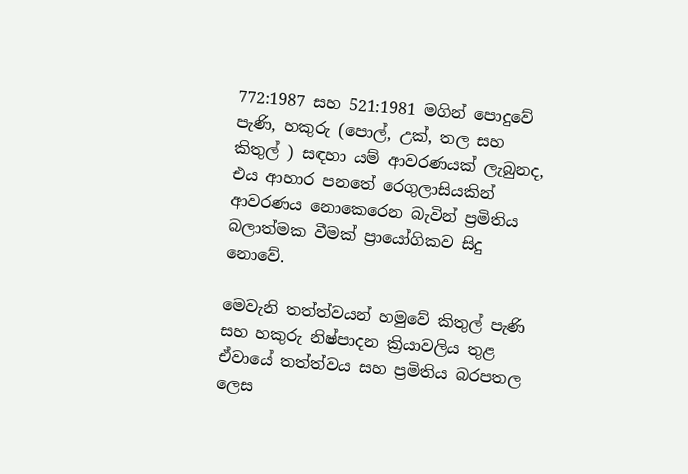772:1987 සහ 521:1981 මගින් පොදුවේ පැණි, හකුරු (පොල්, උක්‌, තල සහ කිතුල් ) සඳහා යම් ආවරණයක්‌ ලැබුනද, එය ආහාර පනතේ රෙගුලාසියකින් ආවරණය නොකෙරෙන බැවින් ප්‍රමිතිය බලාත්මක වීමක්‌ ප්‍රායෝගිකව සිදු නොවේ.

මෙවැනි තත්ත්වයන් හමුවේ කිතුල් පැණි සහ හකුරු නිෂ්පාදන ක්‍රියාවලිය තුළ ඒවායේ තත්ත්වය සහ ප්‍රමිතිය බරපතල ලෙස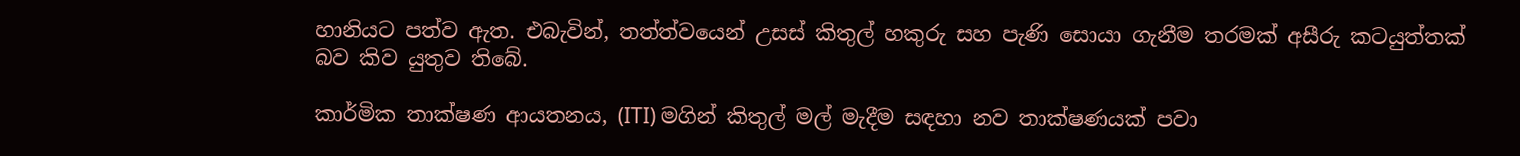හානියට පත්ව ඇත. එබැවින්, තත්ත්වයෙන් උසස්‌ කිතුල් හකුරු සහ පැණි සොයා ගැනීම තරමක්‌ අසීරු කටයුත්තක්‌ බව කිව යුතුව තිබේ.

කාර්මික තාක්‌ෂණ ආයතනය, (ITI) මගින් කිතුල් මල් මැදීම සඳහා නව තාක්‌ෂණයක්‌ පවා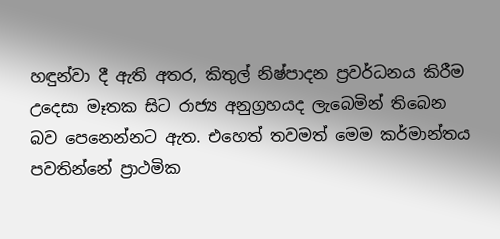හඳුන්වා දී ඇති අතර, කිතුල් නිෂ්පාදන ප්‍රවර්ධනය කිරීම උදෙසා මෑතක සිට රාජ්‍ය අනුග්‍රහයද ලැබෙමින් තිබෙන බව පෙනෙන්නට ඇත. එහෙත් තවමත් මෙම කර්මාන්තය පවතින්නේ ප්‍රාථමික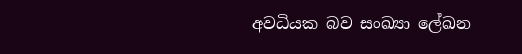අවධියක බව සංඛ්‍යා ලේඛන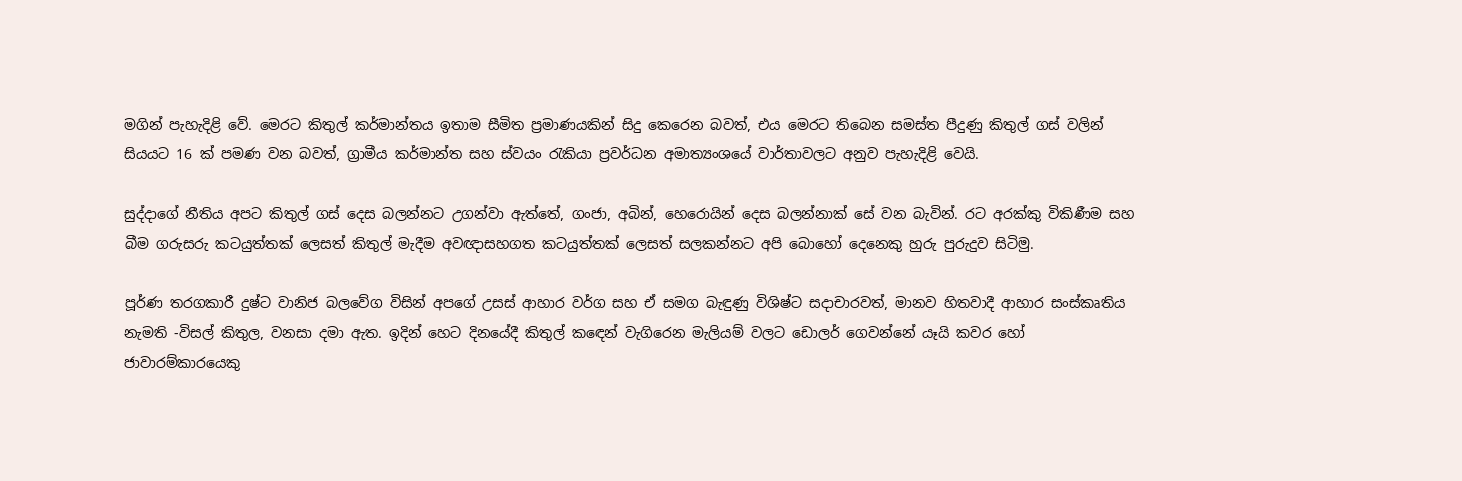මගින් පැහැදිළි වේ. මෙරට කිතුල් කර්මාන්තය ඉතාම සීමිත ප්‍රමාණයකින් සිදු කෙරෙන බවත්, එය මෙරට තිබෙන සමස්‌ත පීදුණු කිතුල් ගස්‌ වලින් සියයට 16 ක්‌ පමණ වන බවත්, ග්‍රාමීය කර්මාන්ත සහ ස්‌වයං රැකියා ප්‍රවර්ධන අමාත්‍යංශයේ වාර්තාවලට අනුව පැහැදිළි වෙයි.

සුද්දාගේ නීතිය අපට කිතුල් ගස්‌ දෙස බලන්නට උගන්වා ඇත්තේ, ගංජා, අබින්, හෙරොයින් දෙස බලන්නාක්‌ සේ වන බැවින්. රට අරක්‌කු විකිණීම සහ බීම ගරුසරු කටයුත්තක්‌ ලෙසත් කිතුල් මැදීම අවඥාසහගත කටයුත්තක්‌ ලෙසත් සලකන්නට අපි බොහෝ දෙනෙකු හුරු පුරුදුව සිටිමු.

පූර්ණ තරගකාරී දුෂ්ට වානිජ බලවේග විසින් අපගේ උසස්‌ ආහාර වර්ග සහ ඒ සමග බැඳුණු විශිෂ්ට සදාචාරවත්, මානව හිතවාදී ආහාර සංස්‌කෘතිය නැමති -විසල් කිතුල, වනසා දමා ඇත. ඉදින් හෙට දිනයේදී කිතුල් කඳෙන් වැගිරෙන මැලියම් වලට ඩොලර් ගෙවන්නේ යෑයි කවර හෝ ජාවාරම්කාරයෙකු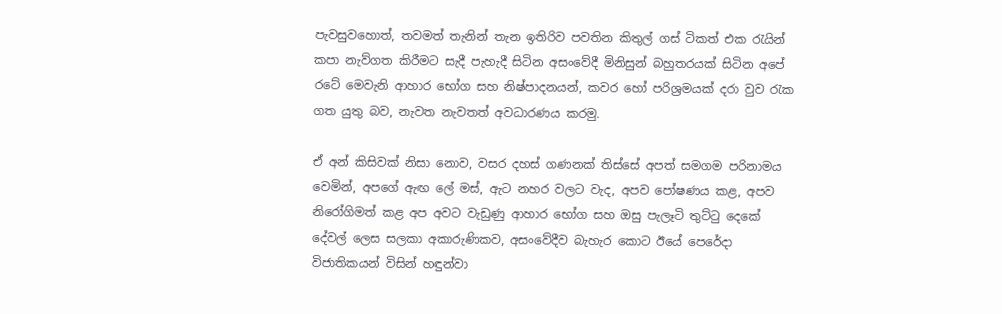පැවසුවහොත්, තවමත් තැනින් තැන ඉතිරිව පවතින කිතුල් ගස්‌ ටිකත් එක රැයින් කපා නැව්ගත කිරීමට සැදී පැහැදී සිටින අසංවේදී මිනිසුන් බහුතරයක්‌ සිටින අපේ රටේ මෙවැනි ආහාර භෝග සහ නිෂ්පාදනයන්, කවර හෝ පරිශ්‍රමයක්‌ දරා වුව රැක ගත යුතු බව, නැවත නැවතත් අවධාරණය කරමු.

ඒ අන් කිසිවක්‌ නිසා නොව, වසර දහස්‌ ගණනක්‌ තිස්‌සේ අපත් සමගම පරිනාමය වෙමින්, අපගේ ඇඟ ලේ මස්‌, ඇට නහර වලට වැද, අපව පෝෂණය කළ, අපව නිරෝගිමත් කළ අප අවට වැඩුණු ආහාර භෝග සහ ඔසු පැලෑටි තුට්‌ටු දෙකේ දේවල් ලෙස සලකා අකාරුණිකව, අසංවේදීව බැහැර කොට ඊයේ පෙරේදා විජාතිකයන් විසින් හඳුන්වා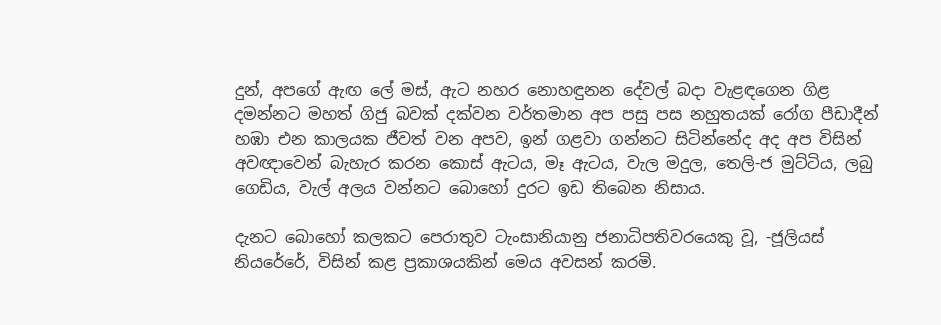දුන්, අපගේ ඇඟ ලේ මස්‌, ඇට නහර නොහඳුනන දේවල් බදා වැළඳගෙන ගිළ දමන්නට මහත් ගිජු බවක්‌ දක්‌වන වර්තමාන අප පසු පස නහුතයක්‌ රෝග පීඩාදීන් හඹා එන කාලයක ජීවත් වන අපව, ඉන් ගළවා ගන්නට සිටින්නේද අද අප විසින් අවඥාවෙන් බැහැර කරන කොස්‌ ඇටය, මෑ ඇටය, වැල මදුල, තෙලි-ජ මුට්‌ටිය, ලබු ගෙඩිය, වැල් අලය වන්නට බොහෝ දුරට ඉඩ තිබෙන නිසාය.

දැනට බොහෝ කලකට පෙරාතුව ටැංසානියානු ජනාධිපතිවරයෙකු වූ, -ජූලියස්‌ නියරේරේ, විසින් කළ ප්‍රකාශයකින් මෙය අවසන් කරමි.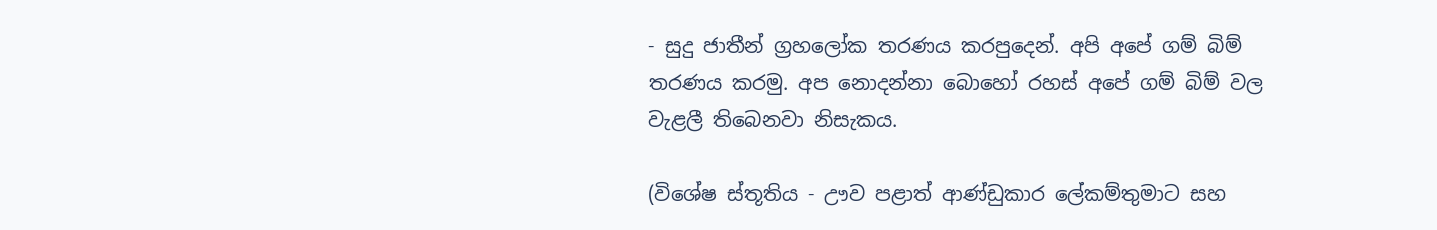- සුදු ජාතීන් ග්‍රහලෝක තරණය කරපුදෙන්. අපි අපේ ගම් බිම් තරණය කරමු. අප නොදන්නා බොහෝ රහස්‌ අපේ ගම් බිම් වල වැළලී තිබෙනවා නිසැකය.

(විශේෂ ස්‌තූතිය - ඌව පළාත් ආණ්‌ඩුකාර ලේකම්තුමාට සහ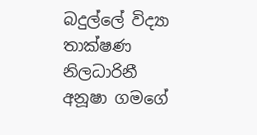බදුල්ලේ විද්‍යා තාක්‌ෂණ නිලධාරිනී අනූෂා ගමගේ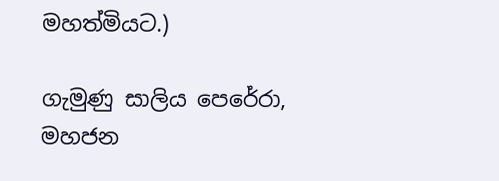මහත්මියට.)

ගැමුණු සාලිය පෙරේරා, මහජන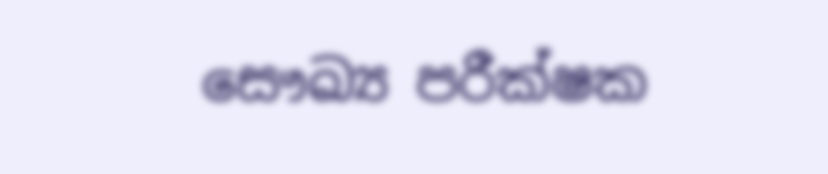සෞඛ්‍ය පරීක්‌ෂක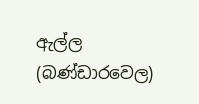ඇල්ල (බණ්‌ඩාරවෙල)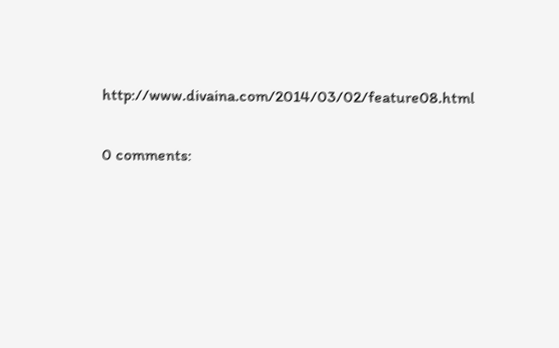http://www.divaina.com/2014/03/02/feature08.html

0 comments: